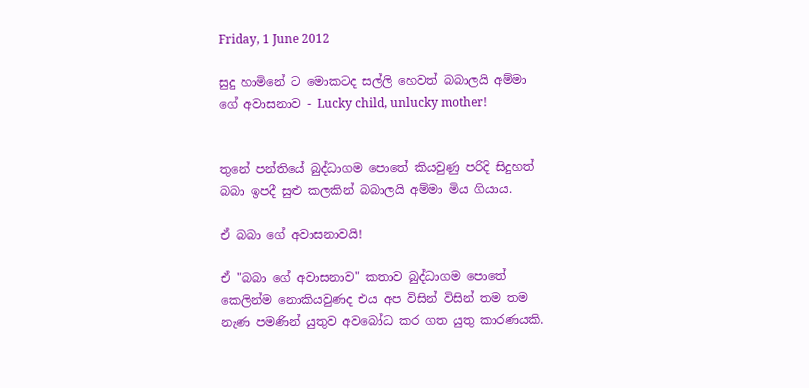Friday, 1 June 2012

සුදු හාමිනේ ට මොකටද සල්ලි හෙවත් බබාලයි අම්මා ගේ අවාසනාව - Lucky child, unlucky mother!


තුනේ පන්තියේ බුද්ධාගම පොතේ කියවුණු පරිදි සිදුහත් බබා ඉපදී සුළු කලකින් බබාලයි අම්මා මිය ගියාය.

ඒ බබා ගේ අවාසනාවයි!

ඒ "බබා ගේ අවාසනාව" කතාව බුද්ධාගම පොතේ කෙලින්ම නොකියවුණද එය අප විසින් විසින් තම තම නැණ පමණින් යුතුව අවබෝධ කර ගත යුතු කාරණයකි.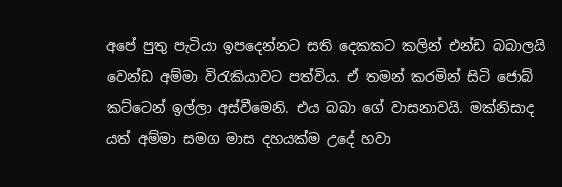අපේ පුතු පැටියා ඉපදෙන්නට සති දෙකකට කලින් එන්ඩ බබාලයි වෙන්ඩ අම්මා විරැකියාවට පත්විය. ඒ තමන් කරමින් සිටි ජොබ් කට්ටෙන් ඉල්ලා අස්වීමෙනි. එය බබා ගේ වාසනාවයි. මක්නිසාද යත් අම්මා සමග මාස දහයක්ම උදේ හවා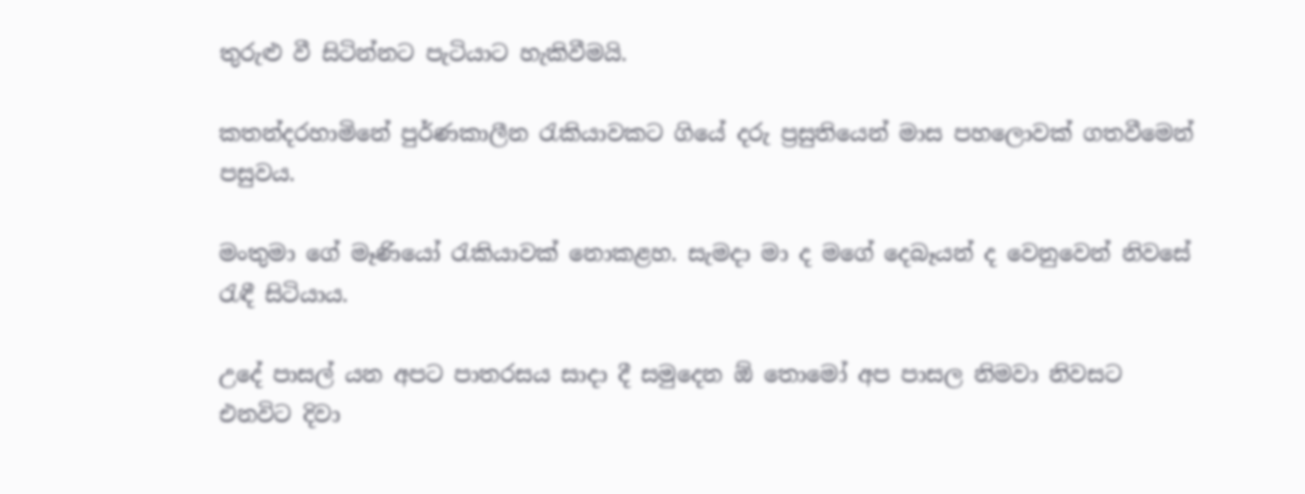තුරුළු වී සිටින්නට පැටියාට හැකිවීමයි.

කතන්දරහාමිනේ පුර්ණකාලීන රැකියාවකට ගියේ දරු ප්‍රසුතියෙන් මාස පහලොවක් ගතවීමෙන් පසුවය.

මංතුමා ගේ මෑණියෝ රැකියාවක් නොකළහ. සැමදා මා ද මගේ දෙබෑයන් ද වෙනුවෙන් නිවසේ රැඳී සිටියාය.

උදේ පාසල් යන අපට පාතරසය සාදා දී සමුදෙන ඕ තොමෝ අප පාසල නිමවා නිවසට එනවිට දිවා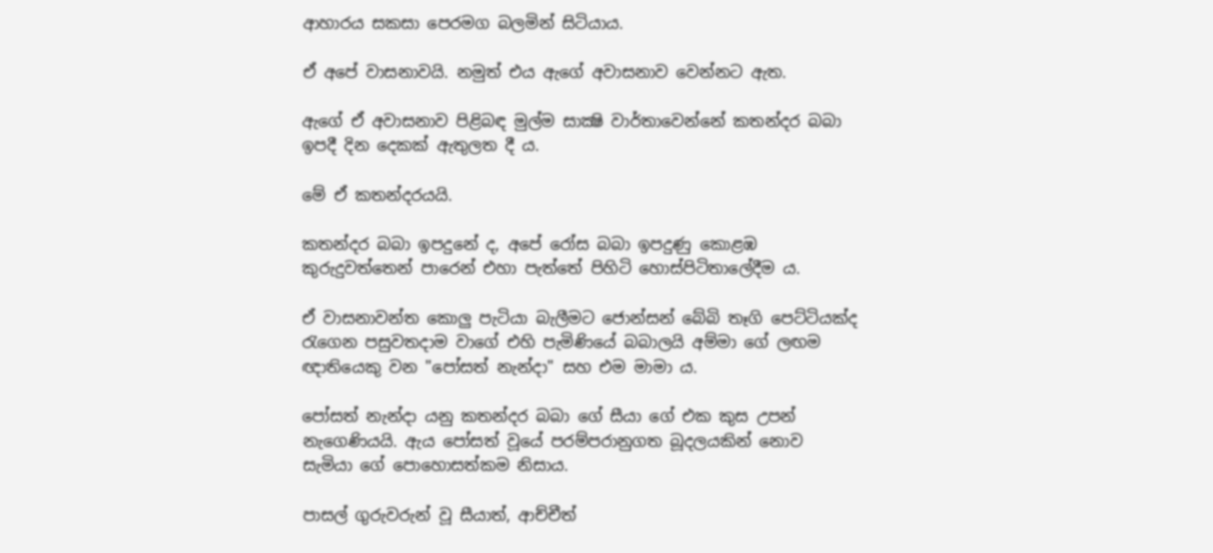ආහාරය සකසා පෙරමග බලමින් සිටියාය.

ඒ අපේ වාසනාවයි. නමුත් එය ඇගේ අවාසනාව වෙන්නට ඇත.

ඇගේ ඒ අවාසනාව පිළිබඳ මුල්ම සාක්‍ෂි වාර්තාවෙන්නේ කතන්දර බබා ඉපදී දින දෙකක් ඇතුලත දී ය.

මේ ඒ කතන්දරයයි.

කතන්දර බබා ඉපදුනේ ද, අපේ රෝස බබා ඉපදුණු කොළඹ කුරුදුවත්තෙන් පාරෙන් එහා පැත්තේ පිහිටි හොස්පිටිතාලේදීම ය.

ඒ වාසනාවන්ත කොලු පැටියා බැලීමට ජොන්සන් බේබි තෑගි පෙට්ටියක්ද රැගෙන පසුවතදාම වාගේ එහි පැමිණියේ බබාලයි අම්මා ගේ ලඟම ඥාතියෙකු වන "පෝසත් නැන්දා" සහ එම මාමා ය.

පෝසත් නැන්දා යනු කතන්දර බබා ගේ සීයා ගේ එක කුස උපන් නැගෙණියයි. ඇය පෝසත් වූයේ පරම්පරානුගත බූදලයකින් නොව සැමියා ගේ පොහොසත්කම නිසාය.

පාසල් ගුරුවරුන් වූ සීයාත්, ආච්චීත්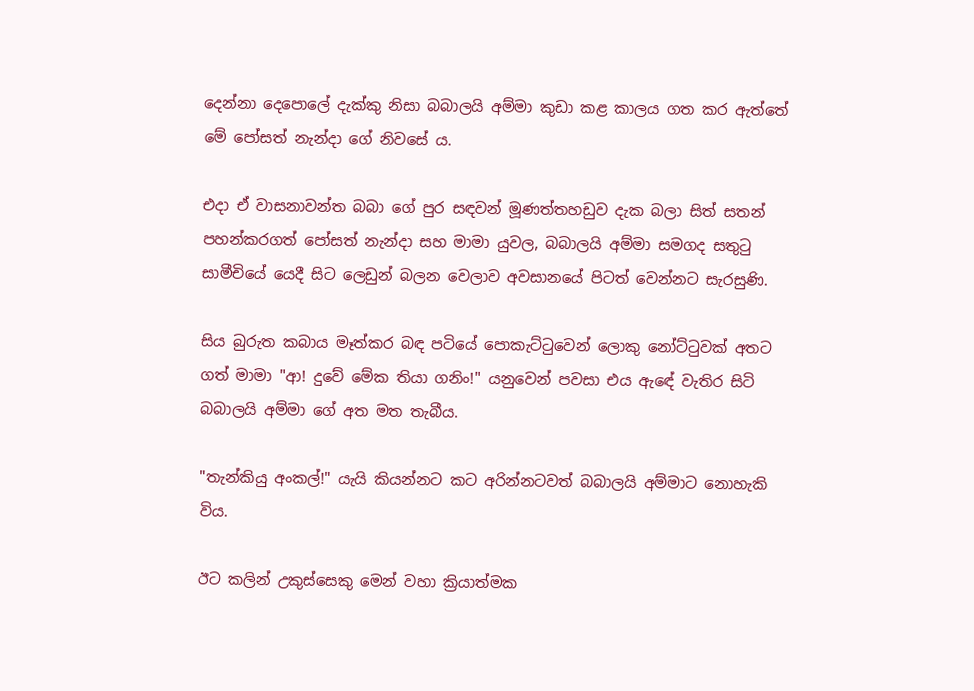දෙන්නා දෙපොලේ දැක්කු නිසා බබාලයි අම්මා කුඩා කළ කාලය ගත කර ඇත්තේ මේ පෝසත් නැන්දා ගේ නිවසේ ය.

එදා ඒ වාසනාවන්ත බබා ගේ පුර සඳවන් මූණත්තහඩුව දැක බලා සිත් සතන් පහන්කරගත් පෝසත් නැන්දා සහ මාමා යුවල, බබාලයි අම්මා සමගද සතුටු සාමීචියේ යෙදී සිට ලෙඩුන් බලන වෙලාව අවසානයේ පිටත් වෙන්නට සැරසුණි.

සිය බුරුත කබාය මෑත්කර බඳ පටියේ පොකැට්ටුවෙන් ලොකු නෝට්ටුවක් අතට ගත් මාමා "ආ! දුවේ මේක තියා ගනිං!" යනුවෙන් පවසා එය ඇඳේ වැතිර සිටි බබාලයි අම්මා ගේ අත මත තැබීය.

"තැන්කියු අංකල්!" යැයි කියන්නට කට අරින්නටවත් බබාලයි අම්මාට නොහැකි විය.

ඊට කලින් උකුස්සෙකු මෙන් වහා ක්‍රියාත්මක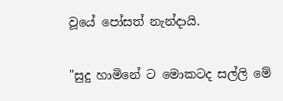වූයේ පෝසත් නැන්දායි.

"සුදු හාමිනේ ට මොකටද සල්ලි මේ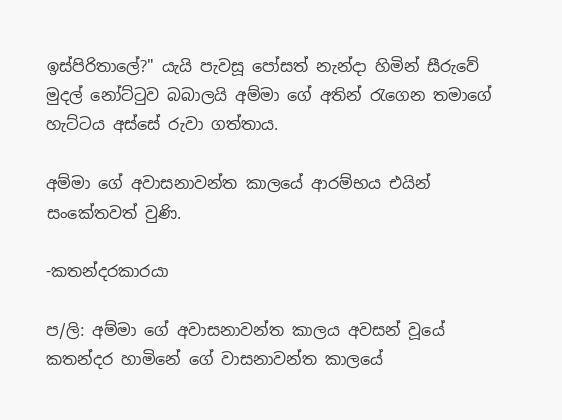ඉස්පිරිතාලේ?" යැයි පැවසූ පෝසත් නැන්දා හිමින් සීරුවේ මුදල් නෝට්ටුව බබාලයි අම්මා ගේ අතින් රැගෙන තමාගේ හැට්ටය අස්සේ රුවා ගත්තාය.

අම්මා ගේ අවාසනාවන්ත කාලයේ ආරම්භය එයින් සංකේතවත් වුණි.

-කතන්දරකාරයා

ප/ලි: අම්මා ගේ අවාසනාවන්ත කාලය අවසන් වූයේ කතන්දර හාමිනේ ගේ වාසනාවන්ත කාලයේ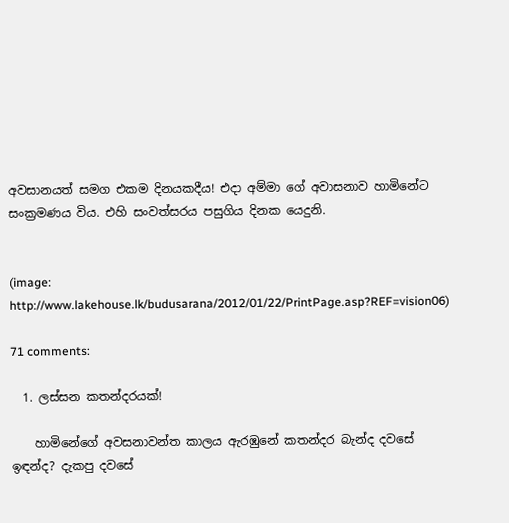අවසානයත් සමග එකම දිනයකදීය! එදා අම්මා ගේ අවාසනාව හාමිනේට සංක්‍රමණය විය. එහි සංවත්සරය පසුගිය දිනක යෙදුනි.


(image: http://www.lakehouse.lk/budusarana/2012/01/22/PrintPage.asp?REF=vision06)

71 comments:

  1. ලස්සන කතන්දරයක්!

    හාමිනේගේ අවසනාවන්ත කාලය ඇරඹුනේ කතන්දර බැන්ද දවසේ ඉඳන්ද? දැකපු දවසේ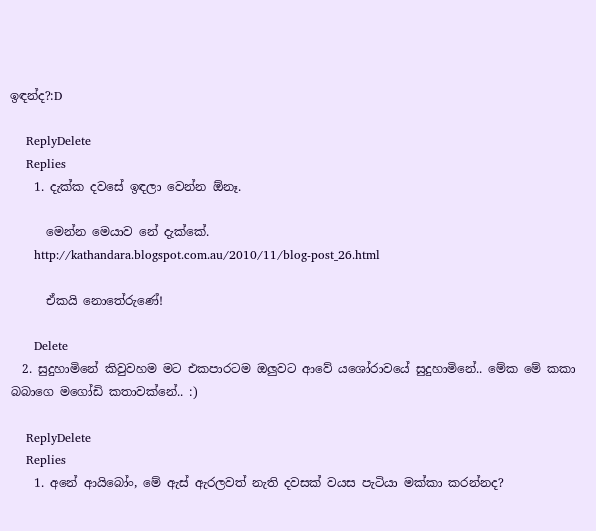ඉඳන්ද?:D

    ReplyDelete
    Replies
    1. දැක්ක දවසේ ඉඳලා වෙන්න ඕනෑ.

      මෙන්න මෙයාව නේ දැක්කේ.
      http://kathandara.blogspot.com.au/2010/11/blog-post_26.html

      ඒකයි නොතේරුණේ!

      Delete
  2. සුදුහාමිනේ කිවුවහම මට එකපාරටම ඔලුවට ආවේ යශෝරාවයේ සුදුහාමිනේ.. මේක මේ කකා බබාගෙ මගෝඩි කතාවක්නේ.. :)

    ReplyDelete
    Replies
    1. අනේ ආයිබෝං, මේ ඇස් ඇරලවත් නැති දවසක් වයස පැටියා මක්කා කරන්නද?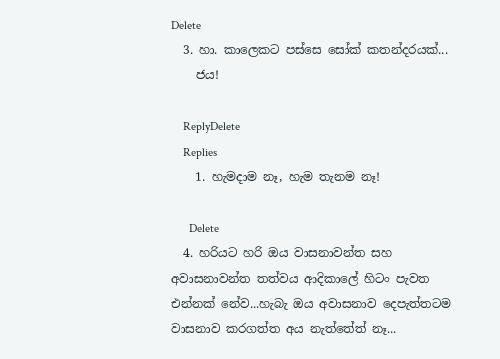Delete
  3. හා. කාලෙකට පස්සෙ සෝක් කතන්දරයක්...
    ජය!

    ReplyDelete
    Replies
    1. හැමදාම නෑ, හැම තැනම නෑ!

      Delete
  4. හරියට හරි ඔය වාසනාවන්ත සහ අවාසනාවන්ත තත්වය ආදිකාලේ හිටං පැවත එන්නක් නේව...හැබැ ඔය අවාසනාව දෙපැත්තටම වාසනාව කරගත්ත අය නැත්තේත් නෑ...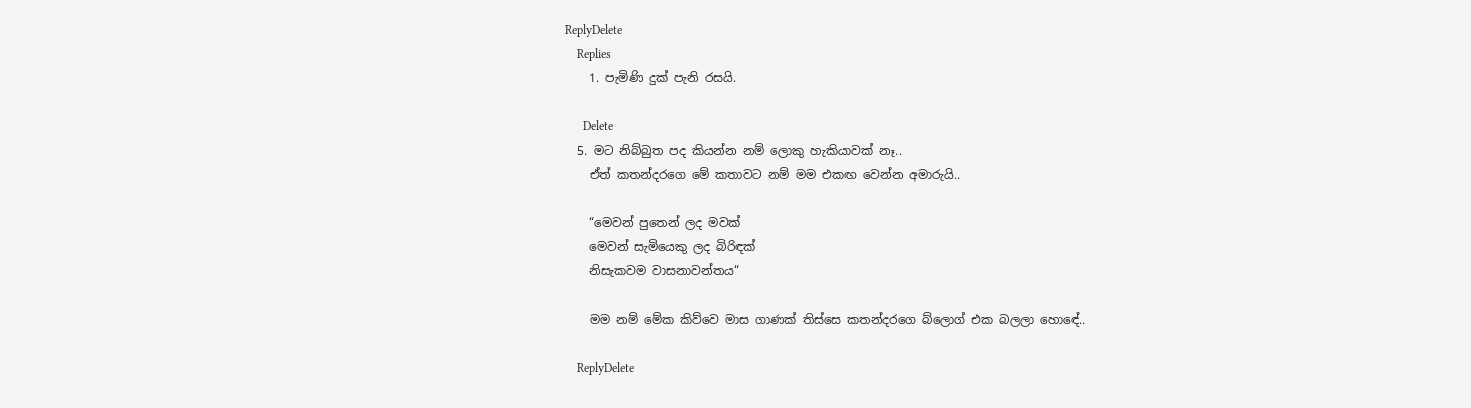ReplyDelete
    Replies
    1. පැමිණි දුක් පැනි රසයි.

      Delete
  5. මට නිබ්බුත පද කියන්න නම් ලොකු හැකියාවක් නෑ..
    ඒත් කතන්දරගෙ මේ කතාවට නම් මම එකඟ වෙන්න අමාරුයි..

    “මෙවන් පුතෙන් ලද මවක්
    මෙවන් සැමියෙකු ලද බිරිඳක්
    නිසැකවම වාසනාවන්තය“

    මම නම් මේක කිව්වෙ මාස ගාණක් තිස්සෙ කතන්දරගෙ බ්ලොග් එක බලලා හොඳේ..

    ReplyDelete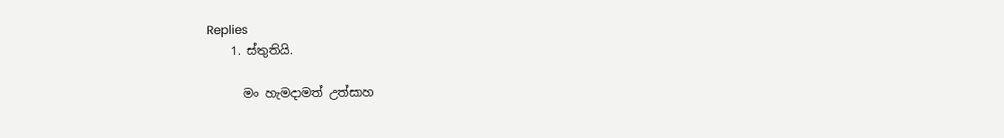Replies
    1. ස්තුතියි.

      මං හැමදාමත් උත්සාහ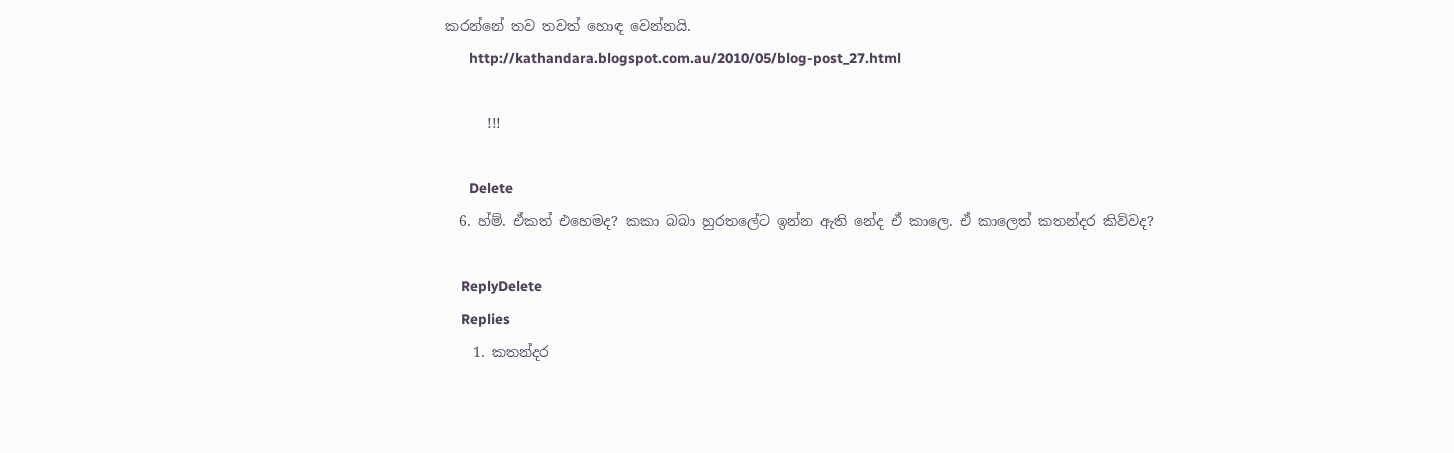කරන්නේ තව තවත් හොඳ වෙන්නයි.
      http://kathandara.blogspot.com.au/2010/05/blog-post_27.html

      !!!

      Delete
  6. හ්ම්. ඒකත් එහෙමද? කකා බබා හුරතලේට ඉන්න ඇති නේද ඒ කාලෙ. ඒ කාලෙත් කතන්දර කිව්වද?

    ReplyDelete
    Replies
    1. කතන්දර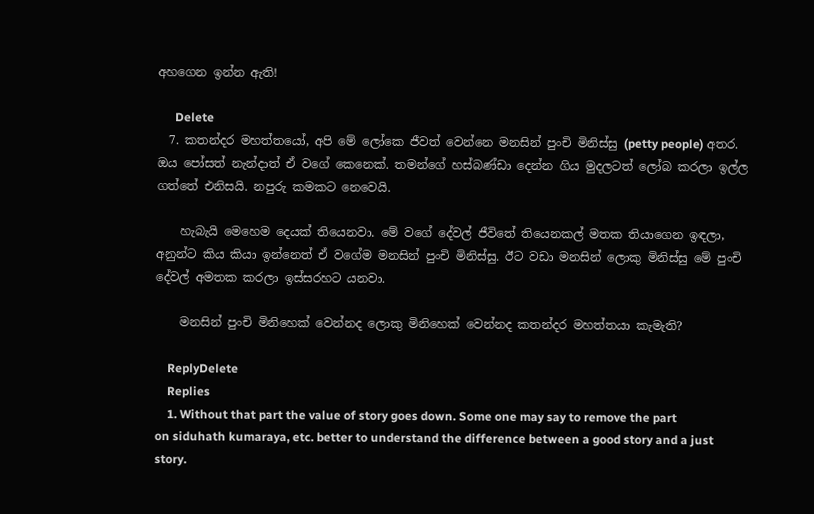අහගෙන ඉන්න ඇති!

      Delete
  7. කතන්දර මහත්තයෝ, අපි මේ ලෝකෙ ජීවත් වෙන්නෙ මනසින් පුංචි මිනිස්සු (petty people) අතර. ඔය පෝසත් නැන්දාත් ඒ වගේ කෙනෙක්. තමන්ගේ හස්බණ්ඩා දෙන්න ගිය මුදලටත් ලෝබ කරලා ඉල්ල ගත්තේ එනිසයි. නපුරු කමකට නෙවෙයි.

    හැබැයි මෙහෙම දෙයක් තියෙනවා. මේ වගේ දේවල් ජීවිතේ තියෙනකල් මතක තියාගෙන ඉඳලා, අනුන්ට කිය කියා ඉන්නෙත් ඒ වගේම මනසින් පුංචි මිනිස්සු. ඊට වඩා මනසින් ලොකු මිනිස්සු මේ පුංචි දේවල් අමතක කරලා ඉස්සරහට යනවා.

    මනසින් පුංචි මිනිහෙක් වෙන්නද ලොකු මිනිහෙක් වෙන්නද කතන්දර මහත්තයා කැමැති?

    ReplyDelete
    Replies
    1. Without that part the value of story goes down. Some one may say to remove the part on siduhath kumaraya, etc. better to understand the difference between a good story and a just story.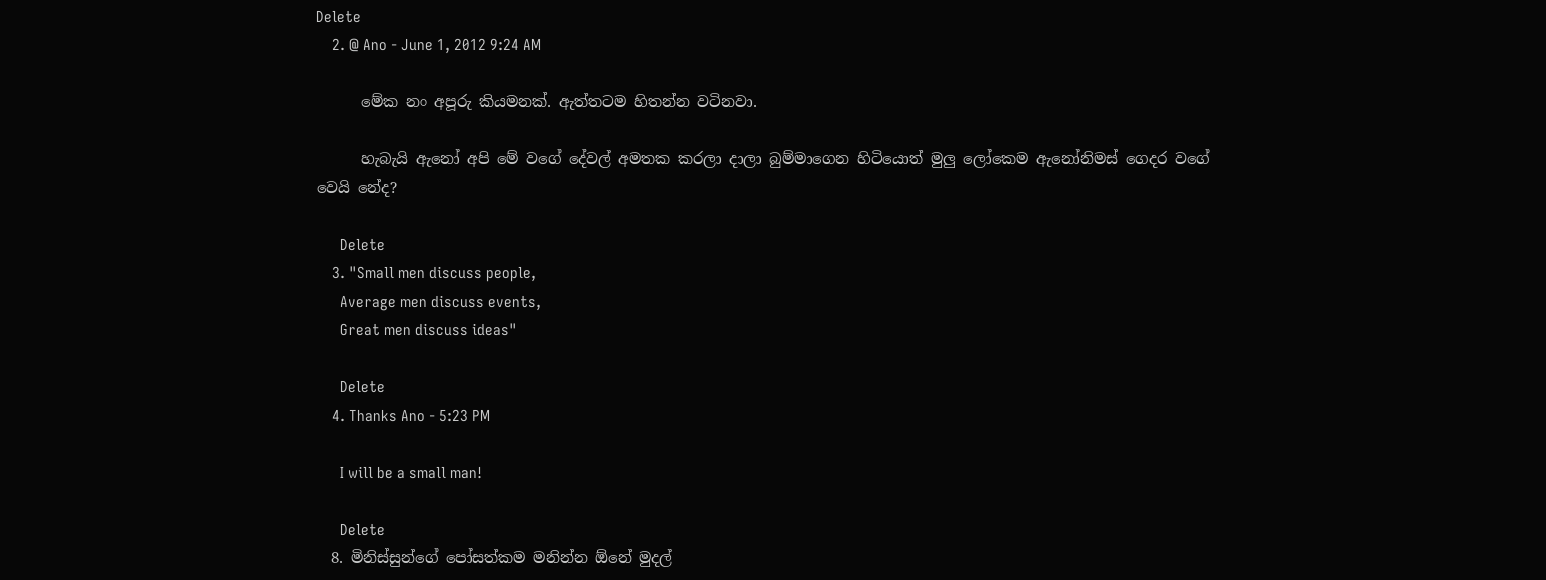Delete
    2. @ Ano - June 1, 2012 9:24 AM

      මේක නං අපූරු කියමනක්. ඇත්තටම හිතන්න වටිනවා.

      හැබැයි ඇනෝ අපි මේ වගේ දේවල් අමතක කරලා දාලා බුම්මාගෙන හිටියොත් මුලු ලෝකෙම ඇනෝනිමස් ගෙදර වගේ වෙයි නේද?

      Delete
    3. "Small men discuss people,
      Average men discuss events,
      Great men discuss ideas"

      Delete
    4. Thanks Ano - 5:23 PM

      I will be a small man!

      Delete
  8. මිනිස්සුන්ගේ පෝසත්කම මනින්න ඕනේ මුදල්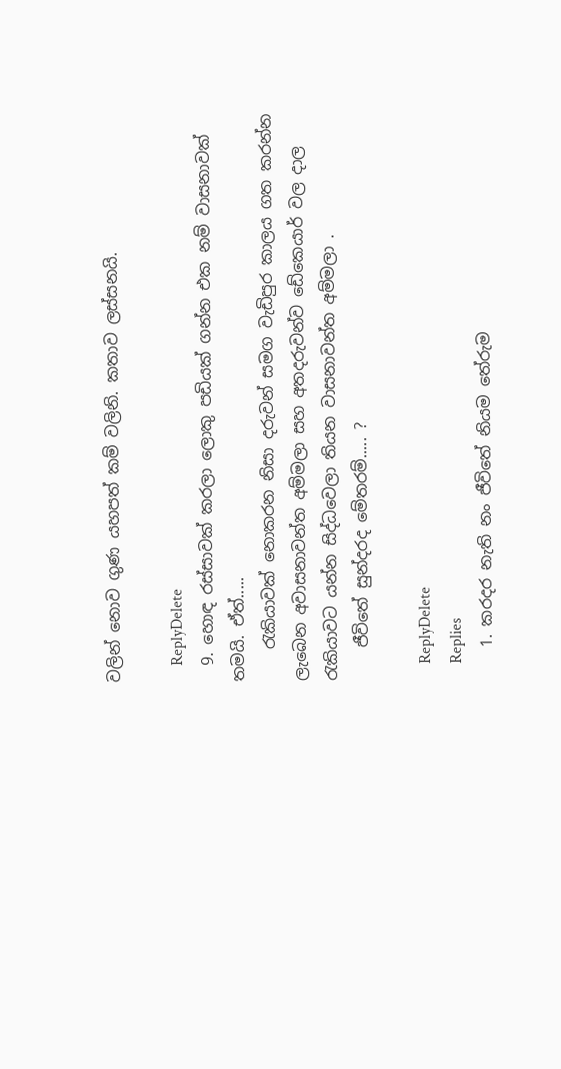වලින් නොව ගුණ යහපත් කම් වලිනි. කතාව ලස්සනයි.

    ReplyDelete
  9. හොඳ රස්සාවක් කරලා ලොකු පඩියක් ගන්න එක නම් වාසනාවක් තමයි. ඒත්.....
    රැකියාවක් නොකරන නිසා දරුවන් සමග වැඩිපුර කාලය ගත කරන්න ලැබෙන අවාසනාවන්ත අම්මලා සහ අතදරුවන්ව ඩේකෙයාර් වල දාල රැකියාවට යන්න සිද්ධවෙලා තියන වාසනාවන්ත අම්මලා .
    ජීවිතේ සුන්දරද මේතරම්..... ?

    ReplyDelete
    Replies
    1. කරදර නැති නං ජීවිතේ නියම තේරුම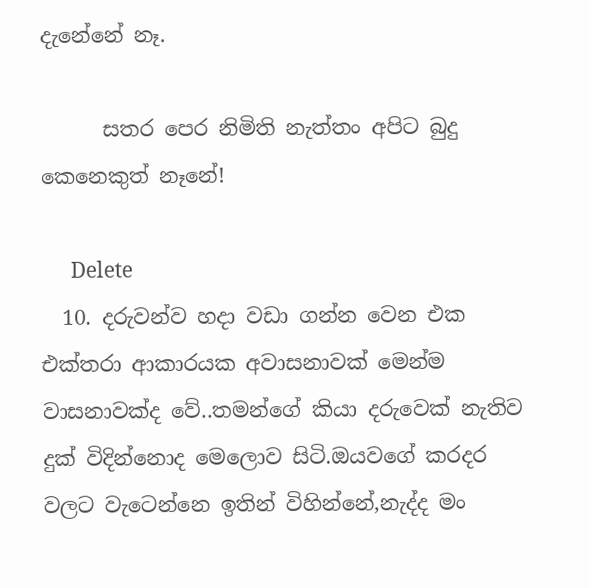දැනේනේ නෑ.

      සතර පෙර නිමිති නැත්තං අපිට බුදු කෙනෙකුත් නෑනේ!

      Delete
  10. දරුවන්ව හදා වඩා ගන්න වෙන එක එක්තරා ආකාරයක අවාසනාවක් මෙන්ම වාසනාවක්ද වේ..තමන්ගේ කියා දරුවෙක් නැතිව දුක් විදින්නොද මෙලොව සිටි.ඔයවගේ කරදර වලට වැටෙන්නෙ ඉතින් විහින්නේ,නැද්ද මං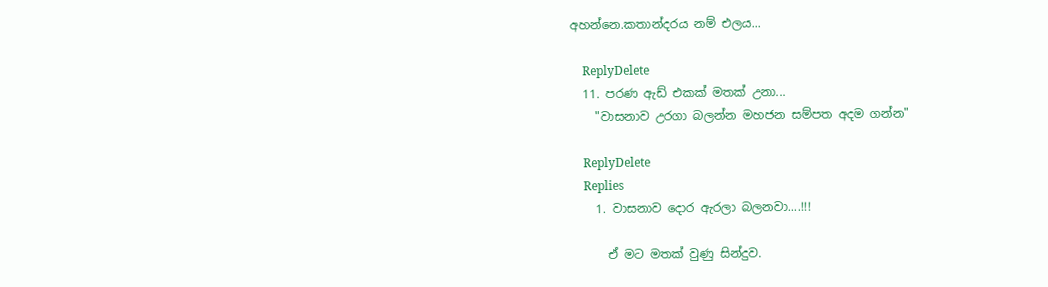අහන්නෙ.කතාන්දරය නම් එලය...

    ReplyDelete
  11. පරණ ඇඩ් එකක් මතක් උනා...
    "වාසනාව උරගා බලන්න මහජන සම්පත අදම ගන්න"

    ReplyDelete
    Replies
    1. වාසනාව දොර ඇරලා බලනවා....!!!

      ඒ මට මතක් වුණු සින්දුව.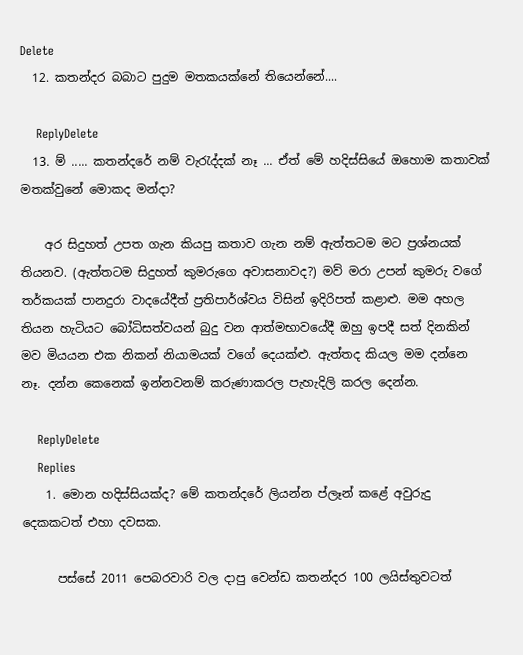Delete
  12. කතන්දර බබාට පුදුම මතකයක්නේ තියෙන්නේ....

    ReplyDelete
  13. ම් ..... කතන්දරේ නම් වැරැද්දක් නෑ ... ඒත් මේ හදිස්සියේ ඔහොම කතාවක් මතක්වුනේ මොකද මන්දා?

    අර සිදුහත් උපත ගැන කියපු කතාව ගැන නම් ඇත්තටම මට ප්‍රශ්නයක් තියනව. (ඇත්තටම සිදුහත් කුමරුගෙ අවාසනාවද?) මව් මරා උපන් කුමරු වගේ තර්කයක් පානදුරා වාදයේදීත් ප්‍රතිපාර්ශ්වය විසින් ඉදිරිපත් කළාළු. මම අහල තියන හැටියට බෝධිසත්වයන් බුදු වන ආත්මභාවයේදී ඔහු ඉපදී සත් දිනකින් මව මියයන එක නිකන් නියාමයක් වගේ දෙයක්ළු. ඇත්තද කියල මම දන්නෙ නෑ. දන්න කෙනෙක් ඉන්නවනම් කරුණාකරල පැහැදිලි කරල දෙන්න.

    ReplyDelete
    Replies
    1. මොන හදිස්සියක්ද? මේ කතන්දරේ ලියන්න ප්ලෑන් කළේ අවුරුදු දෙකකටත් එහා දවසක.

      පස්සේ 2011 පෙබරවාරි වල දාපු වෙන්ඩ කතන්දර 100 ලයිස්තුවටත්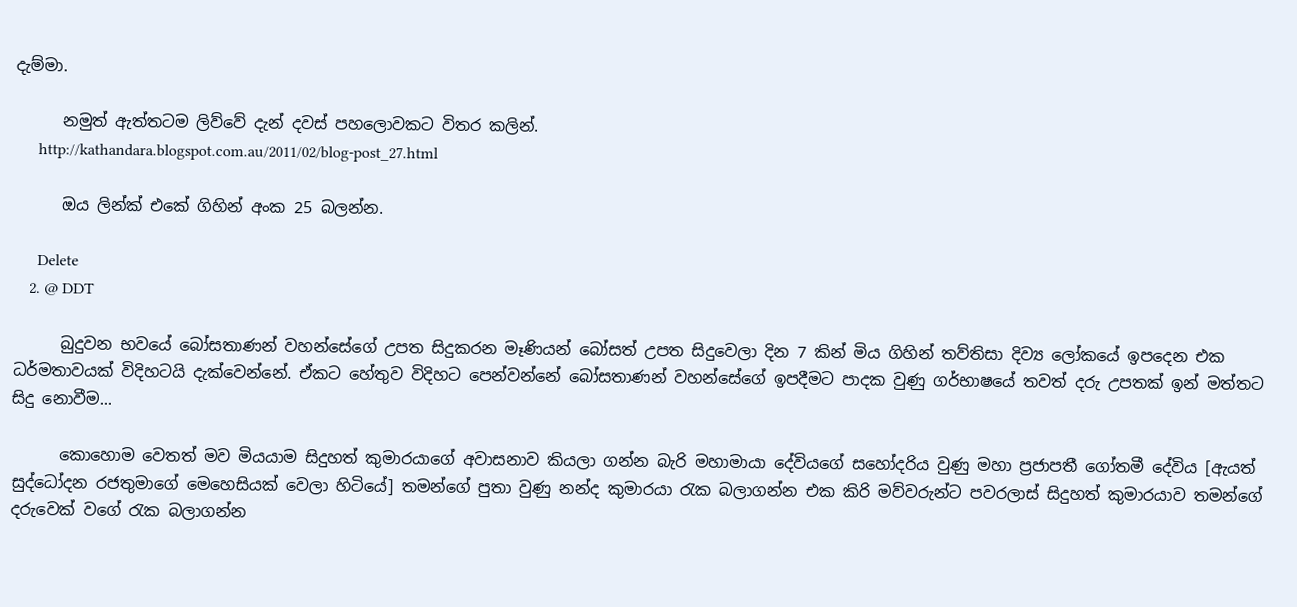දැම්මා.

      නමුත් ඇත්තටම ලිව්වේ දැන් දවස් පහලොවකට විතර කලින්.
      http://kathandara.blogspot.com.au/2011/02/blog-post_27.html

      ඔය ලින්ක් එකේ ගිහින් අංක 25 බලන්න.

      Delete
    2. @ DDT

      බුදුවන භවයේ බෝසතාණන් වහන්සේගේ උපත සිදුකරන මෑණියන් බෝසත් උපත සිදුවෙලා දින 7 කින් මිය ගිහින් තව්තිසා දිව්‍ය ලෝකයේ ඉපදෙන එක ධර්මතාවයක් විදිහටයි දැක්වෙන්නේ. ඒකට හේතුව විදිහට පෙන්වන්නේ බෝසතාණන් වහන්සේගේ ඉපදීමට පාදක වුණු ගර්භාෂයේ තවත් දරු උපතක් ඉන් මත්තට සිදු නොවීම...

      කොහොම වෙතත් මව මියයාම සිදුහත් කුමාරයාගේ අවාසනාව කියලා ගන්න බැරි මහාමායා දේවියගේ සහෝදරිය වුණු මහා ප්‍රජාපතී ගෝතමී දේවිය [ඇයත් සුද්ධෝදන රජතුමාගේ මෙහෙසියක් වෙලා හිටියේ] තමන්ගේ පුතා වුණු නන්ද කුමාරයා රැක බලාගන්න එක කිරි මව්වරුන්ට පවරලාස් සිදුහත් කුමාරයාව තමන්ගේ දරුවෙක් වගේ රැක බලාගන්න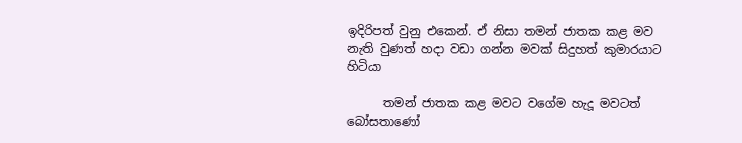ඉදිරිපත් වුනු එකෙන්. ඒ නිසා තමන් ජාතක කළ මව නැති වුණත් හදා වඩා ගන්න මවක් සිදුහත් කුමාරයාට හිටියා

      තමන් ජාතක කළ මවට වගේම හැදූ මවටත් බෝසතාණෝ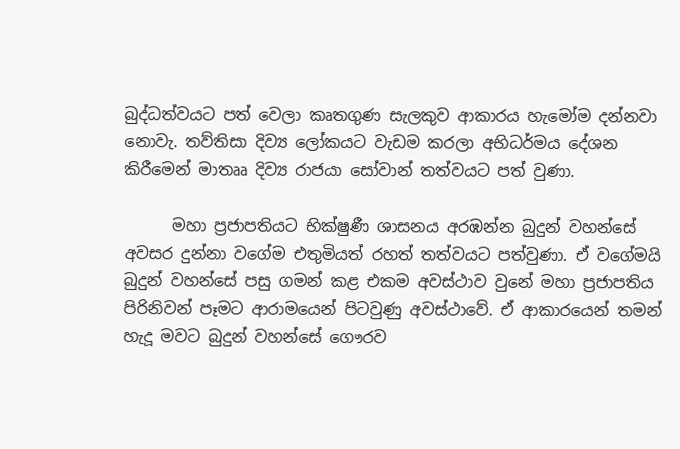බුද්ධත්වයට පත් වෙලා කෘතගුණ සැලකුව ආකාරය හැමෝම දන්නවා නොවැ. තව්තිසා දිව්‍ය ලෝකයට වැඩම කරලා අභිධර්මය දේශන කිරීමෙන් මාතෲ දිව්‍ය රාජයා සෝවාන් තත්වයට පත් වුණා.

      මහා ප්‍රජාපතියට භික්ෂුණී ශාසනය අරඹන්න බුදුන් වහන්සේ අවසර දුන්නා වගේම එතුමියත් රහත් තත්වයට පත්වුණා. ඒ වගේමයි බුදුන් වහන්සේ පසු ගමන් කළ එකම අවස්ථාව වුනේ මහා ප්‍රජාපතිය පිරිනිවන් පෑමට ආරාමයෙන් පිටවුණු අවස්ථාවේ. ඒ ආකාරයෙන් තමන් හැදූ මවට බුදුන් වහන්සේ ගෞරව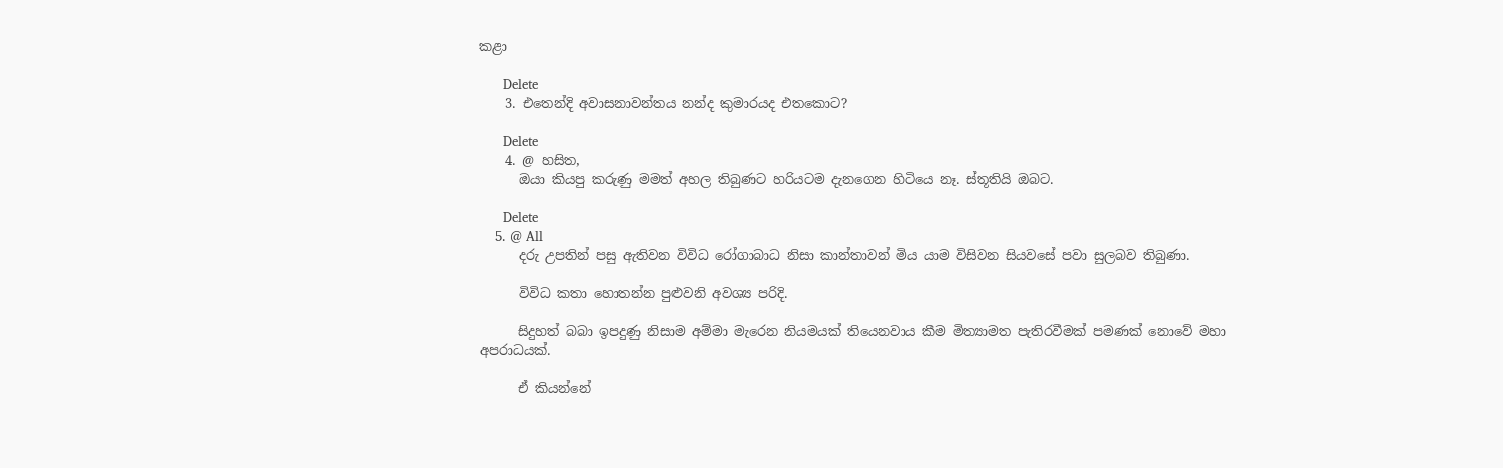කළා

      Delete
    3. එතෙන්දි අවාසනාවන්තය නන්ද කුමාරයද එතකොට?

      Delete
    4. @ හසිත,
      ඔයා කියපු කරුණු මමත් අහල තිබුණට හරියටම දැනගෙන හිටියෙ නෑ. ස්තූතියි ඔබට.

      Delete
    5. @ All
      දරු උපතින් පසු ඇතිවන විවිධ රෝගාබාධ නිසා කාන්තාවන් මිය යාම විසිවන සියවසේ පවා සුලබව තිබුණා.

      විවිධ කතා හොතන්න පුළුවනි අවශ්‍ය පරිදි.

      සිදුහත් බබා ඉපදුණු නිසාම අම්මා මැරෙන නියමයක් තියෙනවාය කීම මිත්‍යාමත පැතිරවීමක් පමණක් නොවේ මහා අපරාධයක්.

      ඒ කියන්නේ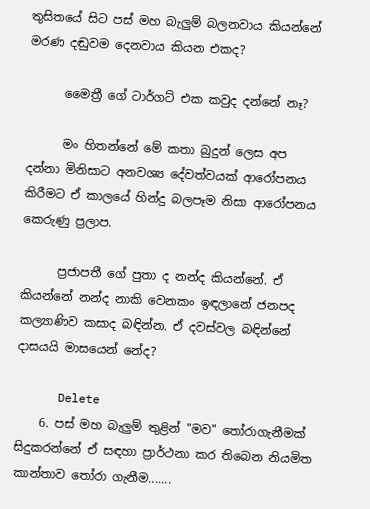තුසිතයේ සිට පස් මහ බැලුම් බලනවාය කියන්නේ මරණ දඬුවම දෙනවාය කියන එකද?

      මෛත්‍රී ගේ ටාර්ගට් එක කවුද දන්නේ නෑ?

      මං හිතන්නේ මේ කතා බුදුන් ලෙස අප දන්නා මිනිසාට අනවශ්‍ය දේවත්වයක් ආරෝපනය කිරීමට ඒ කාලයේ හින්දු බලපෑම නිසා ආරෝපනය කෙරුණු ප්‍රලාප.

      ප්‍රජාපතී ගේ පුතා ද නන්ද කියන්නේ. ඒ කියන්නේ නන්ද නාකි වෙනකං ඉඳලානේ ජනපද කල්‍යාණිව කසාද බඳින්න. ඒ දවස්වල බඳින්නේ දාසයයි මාසයෙන් නේද?

      Delete
    6. පස් මහ බැලුම් තුළින් "මව" තෝරාගැනීමක් සිදුකරන්නේ ඒ සඳහා ප්‍රාර්ථනා කර තිබෙන නියමිත කාන්තාව තෝරා ගැනීම.......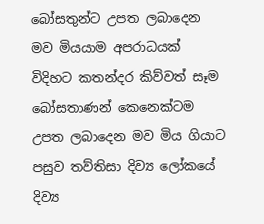බෝසතුන්ට උපත ලබාදෙන මව මියයාම අපරාධයක් විදිහට කතන්දර කිව්වත් සෑම බෝසතාණන් කෙනෙක්ටම උපත ලබාදෙන මව මිය ගියාට පසුව තව්තිසා දිව්‍ය ලෝකයේ දිව්‍ය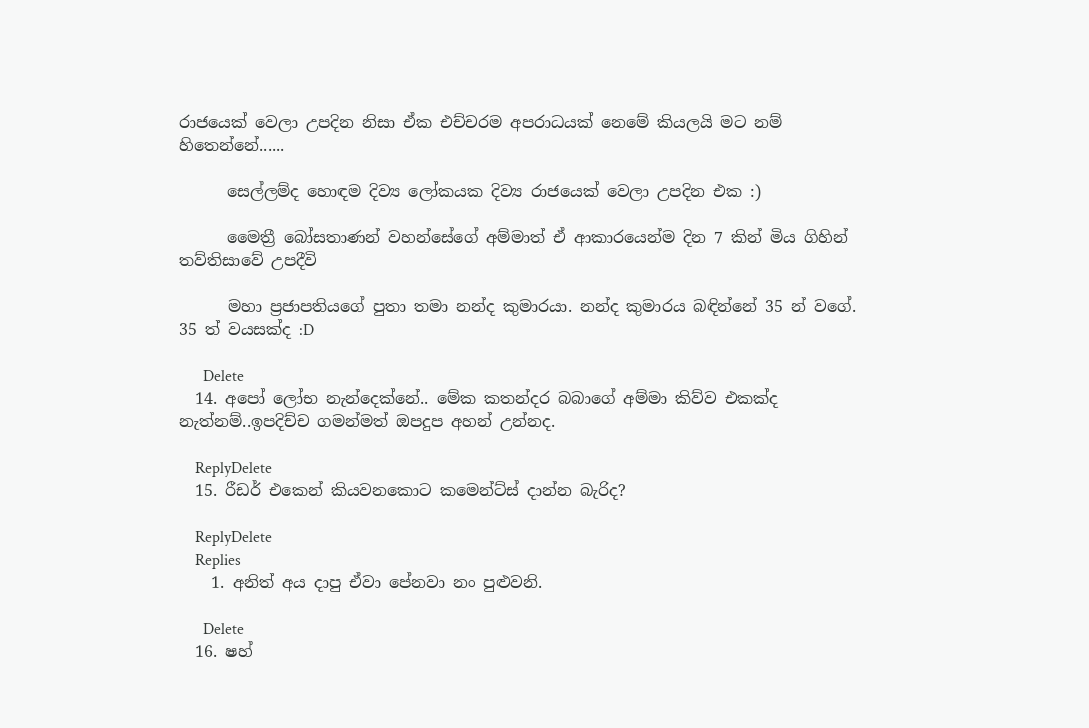රාජයෙක් වෙලා උපදින නිසා ඒක එච්චරම අපරාධයක් නෙමේ කියලයි මට නම් හිතෙන්නේ......

      සෙල්ලම්ද හොඳම දිව්‍ය ලෝකයක දිව්‍ය රාජයෙක් වෙලා උපදින එක :)

      මෛත්‍රී බෝසතාණන් වහන්සේගේ අම්මාත් ඒ ආකාරයෙන්ම දින 7 කින් මිය ගිහින් තව්තිසාවේ උපදීවි

      මහා ප්‍රජාපතියගේ පුතා තමා නන්ද කුමාරයා. නන්ද කුමාරය බඳින්නේ 35 න් වගේ. 35 ත් වයසක්ද :D

      Delete
  14. අපෝ ලෝභ නැන්දෙක්නේ.. මේක කතන්දර බබාගේ අම්මා කිව්ව එකක්ද නැත්නම්..ඉපදිච්ච ගමන්මත් ඔපදුප අහන් උන්නද.

    ReplyDelete
  15. රීඩර් එකෙන් කියවනකොට කමෙන්ට්ස් දාන්න බැරිද?

    ReplyDelete
    Replies
    1. අනිත් අය දාපු ඒවා පේනවා නං පුළුවනි.

      Delete
  16. ෂහ්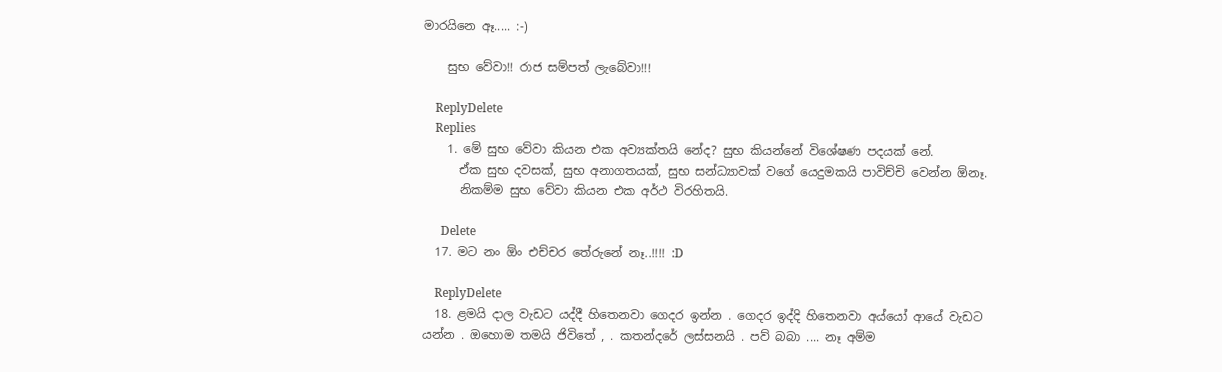මාරයිනෙ ඈ..... :-)

    සුභ වේවා!! රාජ සම්පත් ලැබේවා!!!

    ReplyDelete
    Replies
    1. මේ සුභ වේවා කියන එක අව්‍යක්තයි නේද? සුභ කියන්නේ විශේෂණ පදයක් නේ.
      ඒක සුභ දවසක්, සුභ අනාගතයක්, සුභ සන්ධ්‍යාවක් වගේ යෙදුමකයි පාවිච්චි වෙන්න ඕනෑ.
      නිකම්ම සුභ වේවා කියන එක අර්ථ විරහිතයි.

      Delete
  17. මට නං ඕං එච්චර තේරුනේ නෑ..!!!! :D

    ReplyDelete
  18. ළමයි දාල වැඩට යද්දී හිතෙනවා ගෙදර ඉන්න . ගෙදර ඉද්දි හිතෙනවා අය්යෝ ආයේ වැඩට යන්න . ඔහොම තමයි ජිවිතේ , . කතන්දරේ ලස්සනයි . පව් බබා .... නෑ අම්ම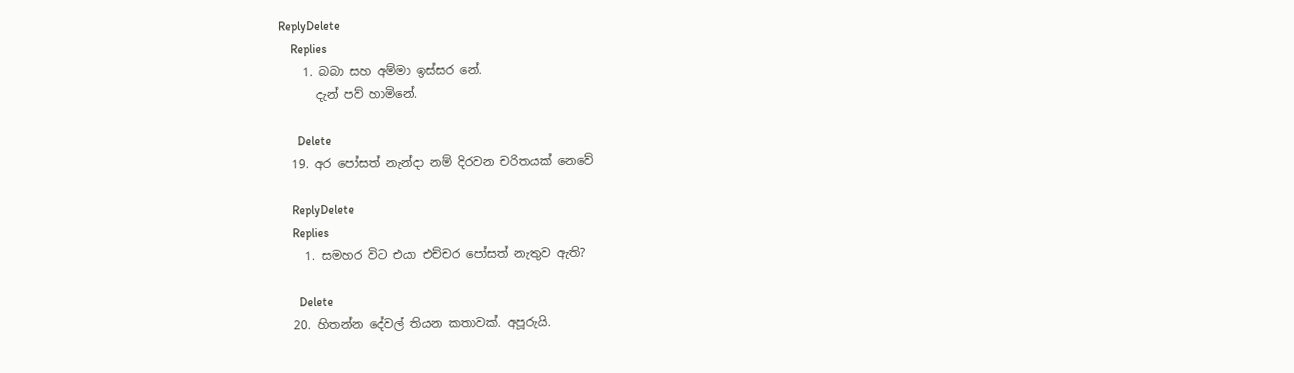ReplyDelete
    Replies
    1. බබා සහ අම්මා ඉස්සර නේ.
      දැන් පව් හාමිනේ.

      Delete
  19. අර පෝසත් නැන්දා නම් දිරවන චරිතයක් නෙවේ

    ReplyDelete
    Replies
    1. සමහර විට එයා එච්චර පෝසත් නැතුව ඇති?

      Delete
  20. හිතන්න දේවල් තියන කතාවක්. අපූරුයි.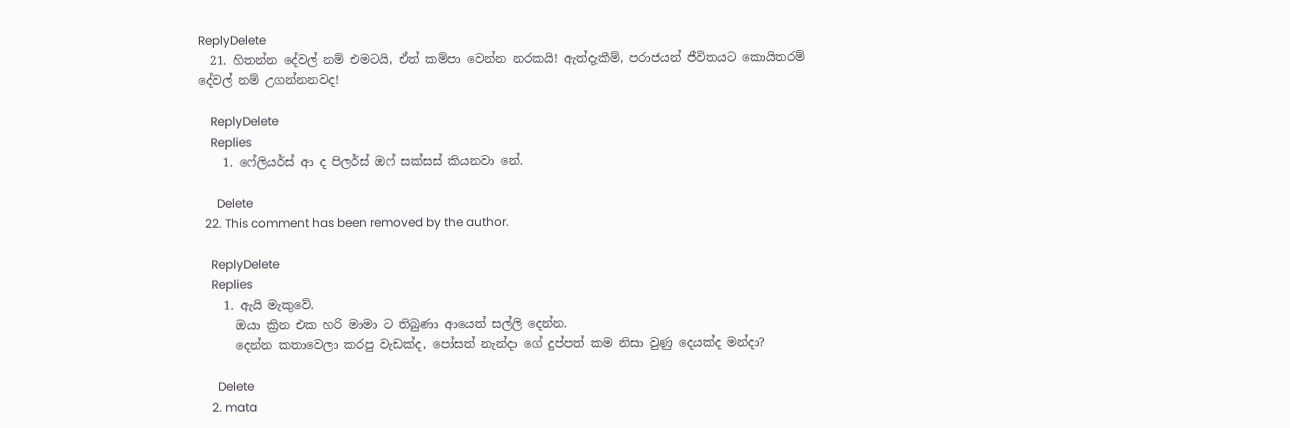ReplyDelete
  21. හිතන්න දේවල් නම් එමටයි, ඒත් කම්පා වෙන්න නරකයි! ඇත්දැකීම්, පරාජයන් ජීවිතයට කොයිතරම් දේවල් නම් උගන්නනවද!

    ReplyDelete
    Replies
    1. ෆේලියර්ස් ආ ද පිලර්ස් ඔෆ් සක්සස් කියනවා නේ.

      Delete
  22. This comment has been removed by the author.

    ReplyDelete
    Replies
    1. ඇයි මැකුවේ.
      ඔයා ක්‍රින එක හරි මාමා ට තිබුණා ආයෙත් සල්ලි දෙන්න.
      දෙන්න කතාවෙලා කරපු වැඩක්ද, පෝසත් නැන්දා ගේ දුප්පත් කම නිසා වුණු දෙයක්ද මන්දා?

      Delete
    2. mata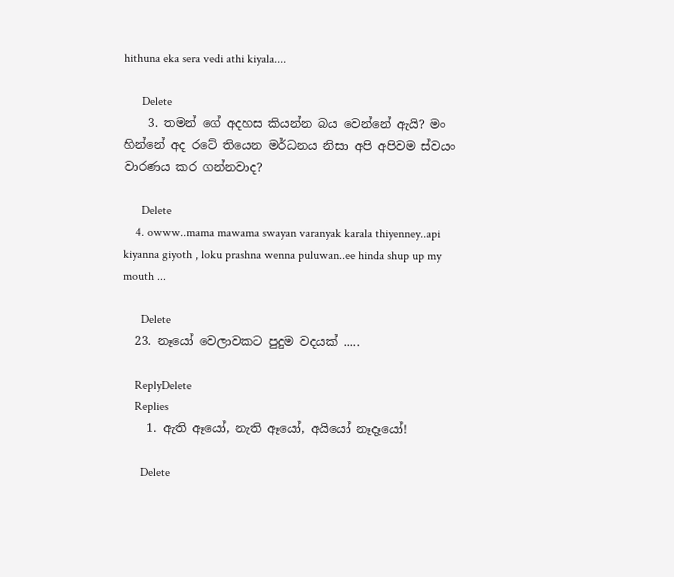hithuna eka sera vedi athi kiyala....

      Delete
    3. තමන් ගේ අදහස කියන්න බය වෙන්නේ ඇයි? මං හින්නේ අද රටේ තියෙන මර්ධනය නිසා අපි අපිවම ස්වයං වාරණය කර ගන්නවාද?

      Delete
    4. owww..mama mawama swayan varanyak karala thiyenney..api kiyanna giyoth , loku prashna wenna puluwan..ee hinda shup up my mouth ...

      Delete
  23. නෑයෝ වෙලාවකට පුදුම වදයක් .....

    ReplyDelete
    Replies
    1. ඇති ඈයෝ, නැති ඈයෝ, අයියෝ නෑදෑයෝ!

      Delete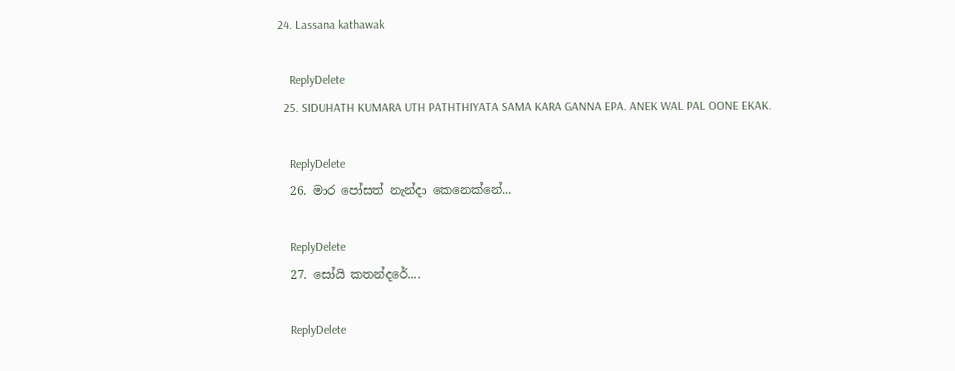24. Lassana kathawak

    ReplyDelete
  25. SIDUHATH KUMARA UTH PATHTHIYATA SAMA KARA GANNA EPA. ANEK WAL PAL OONE EKAK.

    ReplyDelete
  26. මාර පෝසත් නැන්දා කෙනෙක්නේ...

    ReplyDelete
  27. සෝයි කතන්දරේ....

    ReplyDelete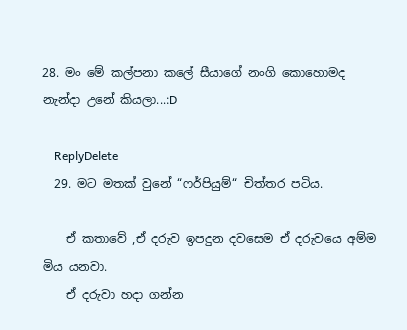28. මං මේ කල්පනා කලේ සීයාගේ නංගි කොහොමද නැන්දා උනේ කියලා...:D

    ReplyDelete
  29. මට මතක් වුනේ “ෆර්පියුම්“ චිත්තර පටිය.

    ඒ කතාවේ ,ඒ දරුව ඉපදුන දවසෙම ඒ දරුවයෙ අම්ම මිය යනවා.
    ඒ දරුවා හදා ගන්න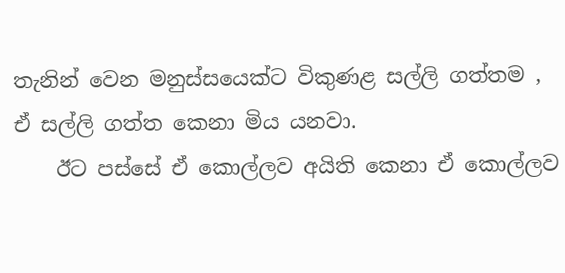තැනින් වෙන මනුස්සයෙක්ට විකුණළ සල්ලි ගත්තම , ඒ සල්ලි ගත්ත කෙනා මිය යනවා.
    ඊට පස්සේ ඒ කොල්ලව අයිති කෙනා ඒ කොල්ලව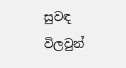සුවඳ විලවුන්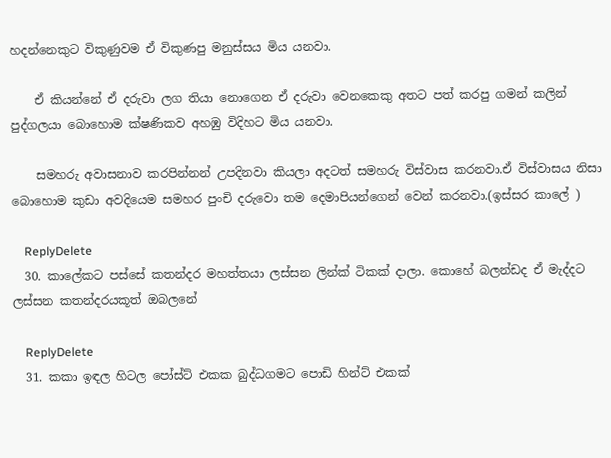හදන්නෙකුට විකුණුවම ඒ විකුණපු මනුස්සය මිය යනවා.

    ඒ කියන්නේ ඒ දරුවා ලග තියා නොගෙන ඒ දරුවා වෙනකෙකු අතට පත් කරපු ගමන් කලින් පුද්ගලයා බොහොම ක්ෂණිකව අහඹු විදිහට මිය යනවා.

    සමහරු අවාසනාව කරපින්නන් උපදිනවා කියලා අදටත් සමහරු විස්වාස කරනවා.ඒ විස්වාසය නිසා බොහොම කුඩා අවදියෙම සමහර පුංචි දරුවො තම දෙමාපියන්ගෙන් වෙන් කරනවා.(ඉස්සර කාලේ )

    ReplyDelete
  30. කාලේකට පස්සේ කතන්දර මහත්තයා ලස්සන ලින්ක් ටිකක් දාලා. කොහේ බලන්ඩද ඒ මැද්දට ලස්සන කතන්දරයකූත් ඔබලනේ

    ReplyDelete
  31. කකා ඉඳල හිටල පෝස්ට් එකක බුද්ධගමට පොඩි හින්ට් එකක්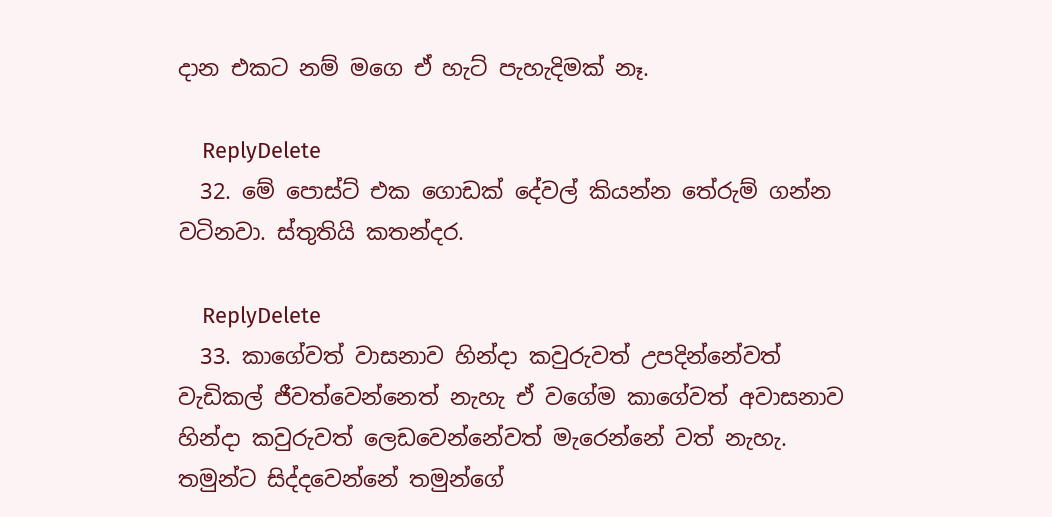දාන එකට නම් මගෙ ඒ හැට් පැහැදිමක් නෑ.

    ReplyDelete
  32. මේ පොස්ට් එක ගොඩක් දේවල් කියන්න තේරුම් ගන්න වටිනවා. ස්තුතියි කතන්දර.

    ReplyDelete
  33. කාගේවත් වාසනාව හින්දා කවුරුවත් උපදින්නේවත් වැඩිකල් ජීවත්වෙන්නෙත් නැහැ ඒ වගේම කාගේවත් අවාසනාව හින්දා කවුරුවත් ලෙඩවෙන්නේවත් මැරෙන්නේ වත් නැහැ. තමුන්ට සිද්දවෙන්නේ තමුන්ගේ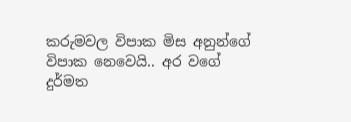කරුමවල විපාක මිස අනුන්ගේ විපාක නෙවෙයි.. අර වගේ දුර්මත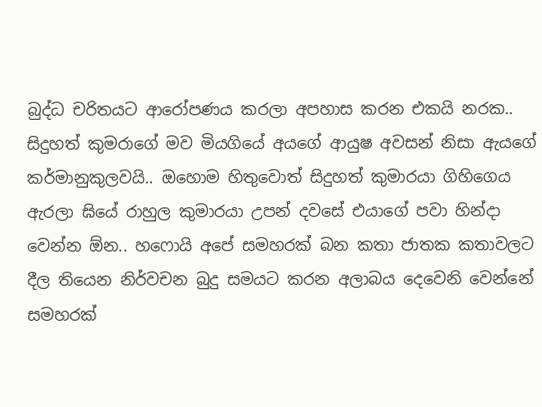බුද්ධ චරිතයට ආරෝපණය කරලා අපහාස කරන එකයි නරක.. සිදුහත් කුමරාගේ මව මියගියේ අයගේ ආයුෂ අවසන් නිසා ඇයගේ කර්මානුකුලවයි.. ඔහොම හිතුවොත් සිදුහත් කුමාරයා ගිහිගෙය ඇරලා ඝියේ රාහුල කුමාරයා උපන් දවසේ එයාගේ පවා හින්දා වෙන්න ඕන.. හෆොයි අපේ සමහරක් බන කතා ජාතක කතාවලට දීල තියෙන නිර්වචන බුදු සමයට කරන අලාබය දෙවෙනි වෙන්නේ සමහරක්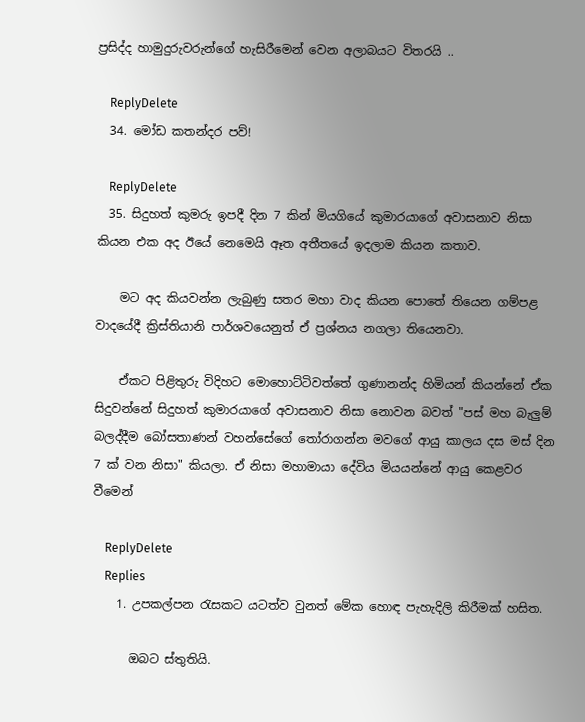ප්‍රසිද්ද හාමුදුරුවරුන්ගේ හැසිරීමෙන් වෙන අලාබයට විතරයි ..

    ReplyDelete
  34. මෝඩ කතන්දර පව්!

    ReplyDelete
  35. සිදුහත් කුමරු ඉපදී දින 7 කින් මියගියේ කුමාරයාගේ අවාසනාව නිසා කියන එක අද ඊයේ නෙමෙයි ඈත අතීතයේ ඉදලාම කියන කතාව.

    මට අද කියවන්න ලැබුණු සතර මහා වාද කියන පොතේ තියෙන ගම්පළ වාදයේදී ක්‍රිස්තියානි පාර්ශවයෙනුත් ඒ ප්‍රශ්නය නගලා තියෙනවා.

    ඒකට පිළිතුරු විදිහට මොහොට්ටිවත්තේ ගුණානන්ද හිමියන් කියන්නේ ඒක සිදුවන්නේ සිදුහත් කුමාරයාගේ අවාසනාව නිසා නොවන බවත් "පස් මහ බැලුම් බලද්දීම බෝසතාණන් වහන්සේගේ තෝරාගන්න මවගේ ආයු කාලය දස මස් දින 7 ක් වන නිසා" කියලා. ඒ නිසා මහාමායා දේවිය මියයන්නේ ආයු කෙළවර වීමෙන්

    ReplyDelete
    Replies
    1. උපකල්පන රැසකට යටත්ව වුනත් මේක හොඳ පැහැදිලි කිරීමක් හසිත.

      ඔබට ස්තුතියි.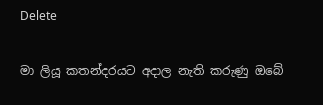Delete

මා ලියූ කතන්දරයට අදාල නැති කරුණු ඔබේ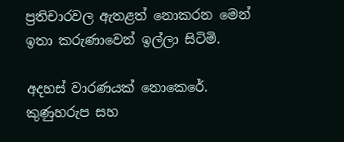ප්‍රතිචාරවල ඇතළත් නොකරන මෙන් ඉතා කරුණාවෙන් ඉල්ලා සිටිමි.

අදහස් වාරණයක් නොකෙරේ. කුණුහරුප සහ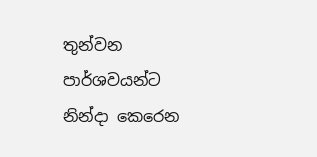තුන්වන පාර්ශවයන්ට නින්දා කෙරෙන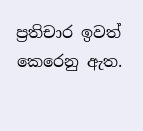ප්‍රතිචාර ඉවත් කෙරෙනු ඇත.